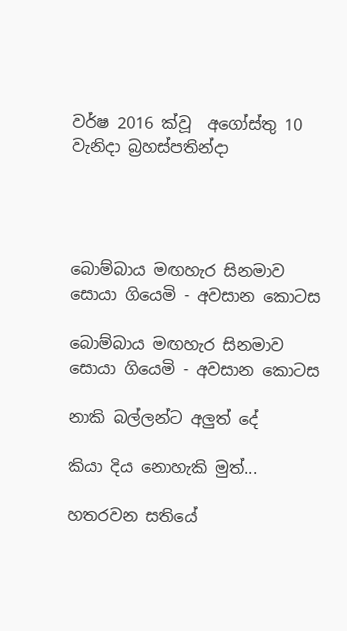වර්ෂ 2016 ක්වූ  අගෝස්තු 10 වැනිදා බ්‍රහස්පතින්දා




බොම්බාය මඟහැර සිනමාව සොයා ගියෙමි - අවසාන කොටස

බොම්බාය මඟහැර සිනමාව සොයා ගියෙමි - අවසාන කොටස

නාකි බල්ලන්ට අලුත් දේ

කියා දිය නොහැකි මුත්...

හතරවන සතියේ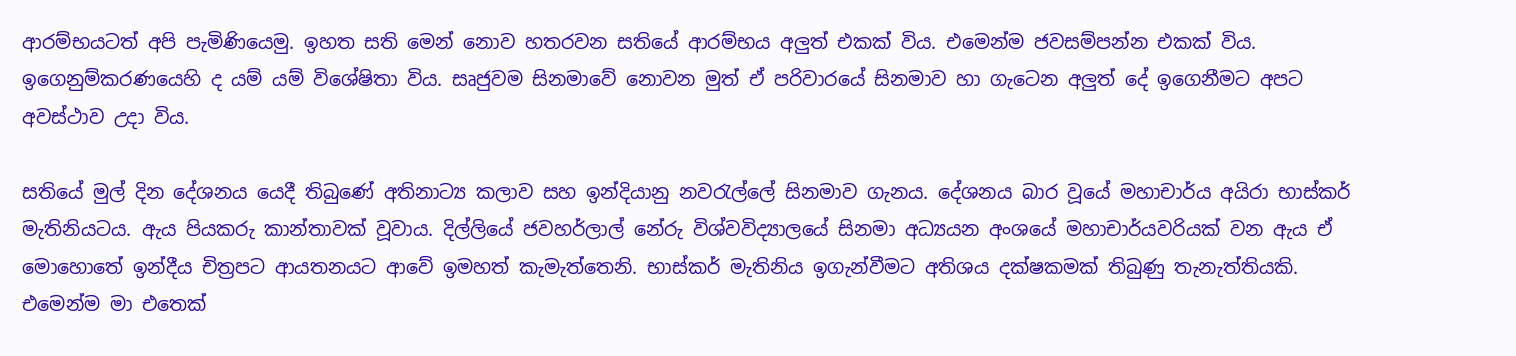ආරම්භයටත් අපි පැමිණියෙමු. ඉහත සති මෙන් නොව හතරවන සතියේ ආරම්භය අලුත් එකක් විය. එමෙන්ම ජවසම්පන්න එකක් විය. ඉගෙනුම්කරණයෙහි ද යම් යම් විශේෂිතා විය. සෘජුවම සිනමාවේ නොවන මුත් ඒ පරිවාරයේ සිනමාව හා ගැටෙන අලුත් දේ ඉගෙනීමට අපට අවස්ථාව උදා විය.

සතියේ මුල් දින දේශනය යෙදී තිබුණේ අතිනාට්‍ය කලාව සහ ඉන්දියානු නවරැල්ලේ සිනමාව ගැනය. දේශනය බාර වූයේ මහාචාර්ය අයිරා භාස්කර් මැතිනියටය. ඇය පියකරු කාන්තාවක් වූවාය. දිල්ලියේ ජවහර්ලාල් නේරු විශ්වවිද්‍යාලයේ සිනමා අධ්‍යයන අංශයේ මහාචාර්යවරියක් වන ඇය ඒ මොහොතේ ඉන්දීය චිත්‍රපට ආයතනයට ආවේ ඉමහත් කැමැත්තෙනි. භාස්කර් මැතිනිය ඉගැන්වීමට අතිශය දක්ෂකමක් තිබුණු තැනැත්තියකි. එමෙන්ම මා එතෙක්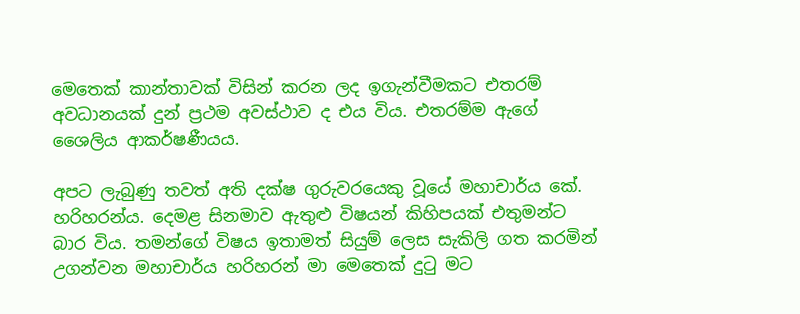මෙතෙක් කාන්තාවක් විසින් කරන ලද ඉගැන්වීමකට එතරම් අවධානයක් දුන් ප්‍රථම අවස්ථාව ද එය විය. එතරම්ම ඇගේ ශෛලිය ආකර්ෂණීයය.

අපට ලැබුණු තවත් අති දක්ෂ ගුරුවරයෙකු වූයේ මහාචාර්ය කේ. හරිහරන්ය. දෙමළ සිනමාව ඇතුළු විෂයන් කිහිපයක් එතුමන්ට බාර විය. තමන්ගේ විෂය ඉතාමත් සියුම් ලෙස සැකිලි ගත කරමින් උගන්වන මහාචාර්ය හරිහරන් මා මෙතෙක් දුටු මට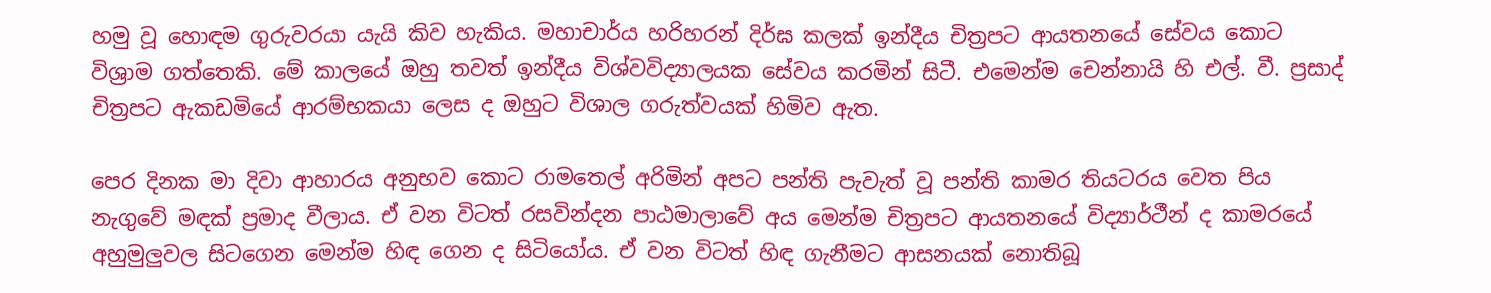හමු වූ හොඳම ගුරුවරයා යැයි කිව හැකිය. මහාචාර්ය හරිහරන් දිර්ඝ කලක් ඉන්දීය චිත්‍රපට ආයතනයේ සේවය කොට විශ්‍රාම ගත්තෙකි. මේ කාලයේ ඔහු තවත් ඉන්දීය විශ්වවිද්‍යාලයක සේවය කරමින් සිටී. එමෙන්ම චෙන්නායි හි එල්. වී. ප්‍රසාද් චිත්‍රපට ඇකඩමියේ ආරම්භකයා ලෙස ද ඔහුට විශාල ගරුත්වයක් හිමිව ඇත.

පෙර දිනක මා දිවා ආහාරය අනුභව කොට රාමතෙල් අරිමින් අපට පන්ති පැවැත් වූ පන්ති කාමර තියටරය වෙත පිය නැගුවේ මඳක් ප්‍රමාද වීලාය. ඒ වන විටත් රසවින්දන පාඨමාලාවේ අය මෙන්ම චිත්‍රපට ආයතනයේ විද්‍යාර්ථීන් ද කාමරයේ අහුමුලුවල සිටගෙන මෙන්ම හිඳ ගෙන ද සිටියෝය. ඒ වන විටත් හිඳ ගැනීමට ආසනයක් නොතිබූ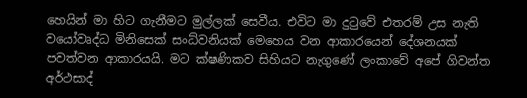හෙයින් මා හිට ගැනීමට මුල්ලක් සෙවීය. එවිට මා දුටුවේ එතරම් උස නැති වයෝවෘද්ධ මිනිසෙක් සංධ්වනියක් මෙහෙය වන ආකාරයෙන් දේශනයක් පවත්වන ආකාරයයි. මට ක්ෂණිකව සිහියට නැගුණේ ලංකාවේ අපේ ගිවන්ත අර්ථසාද්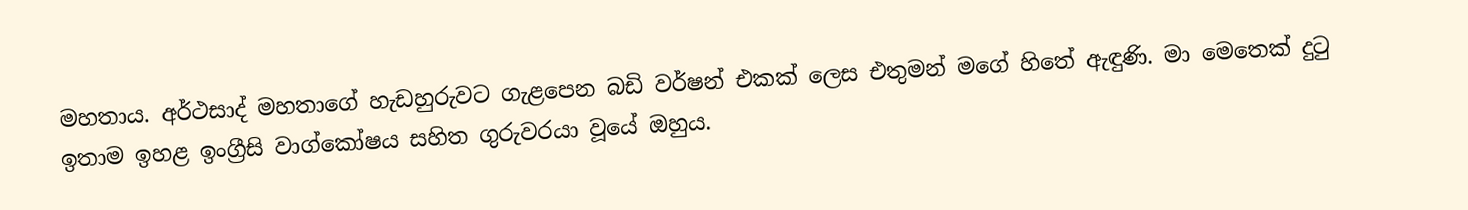මහතාය. අර්ථසාද් මහතාගේ හැඩහුරුවට ගැළපෙන බඩි වර්ෂන් එකක් ලෙස එතුමන් මගේ හිතේ ඇඳුණි. මා මෙතෙක් දුටු ඉතාම ඉහළ ඉංග්‍රීසි වාග්කෝෂය සහිත ගුරුවරයා වූයේ ඔහුය.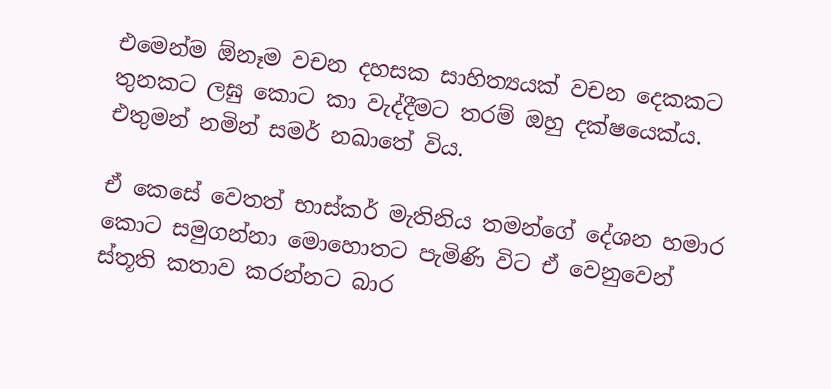එමෙන්ම ඕනෑම වචන දහසක සාහිත්‍යයක් වචන දෙකකට තුනකට ලඝු කොට කා වැද්දීමට තරම් ඔහු දක්ෂයෙක්ය. එතුමන් නමින් සමර් නඛාතේ විය.

ඒ කෙසේ වෙතත් භාස්කර් මැතිනිය තමන්ගේ දේශන හමාර කොට සමුගන්නා මොහොතට පැමිණි විට ඒ වෙනුවෙන් ස්තූති කතාව කරන්නට බාර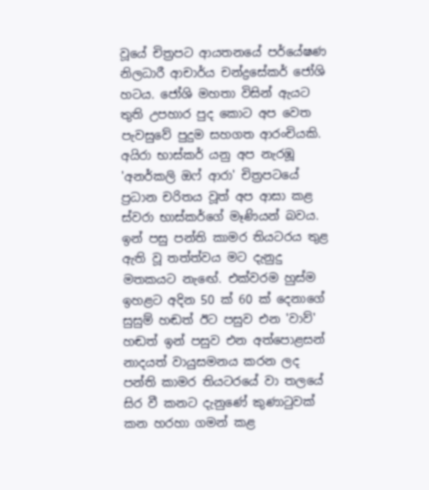වූයේ චිත්‍රපට ආයතනයේ පර්යේෂණ නිලධාරී ආචාර්ය චන්ද්‍රසේකර් ජෝශි හටය. ජෝශි මහතා විසින් ඇයට තුති උපහාර පුද කොට අප වෙත පැවසුවේ පුදුම සහගත ආරංචියකි. අයිරා භාස්කර් යනු අප නැරඹූ 'අනර්කලි ඔෆ් ආරා' චිත්‍රපටයේ ප්‍රධාන චරිතය වූත් අප ආසා කළ ස්වරා භාස්කර්ගේ මෑණියන් බවය. ඉන් පසු පන්ති කාමර තියටරය තුළ ඇති වූ තත්ත්වය මට දැනුදු මතකයට නැඟේ. එක්වරම හුස්ම ඉහළට අදින 50 ක් 60 ක් දෙනාගේ සුසුම් හඬත් ඊට පසුව එන 'වාව්' හඬත් ඉන් පසුව එන අත්පොළසන් නාදයත් වායුසමනය කරන ලද පන්ති කාමර තියටරයේ වා තලයේ සිර වී කනට දැනුණේ කුණාටුවක් කන හරහා ගමන් කළ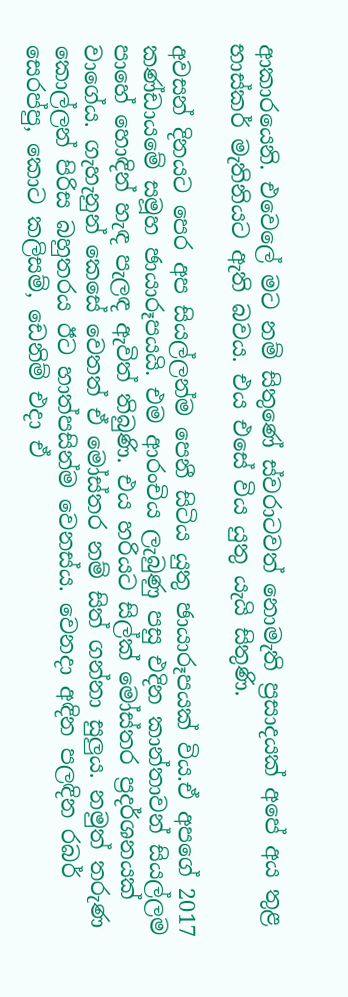ආකාරයෙනි. එවෙලේ මට නම් සිතුණේ ස්වරාටවත් නොමැති ප්‍රසාදයක් අපේ අය තුළ භාස්කර් මැතිනියට ඇති බවය. එය එසේ විය යුතු යැයි සිතුණි.

අවසන් දිනයට පෙර අප සියල්ලන්ම පෙනී සිටිය යුතු ඡායාරූපයක් විය.ඒ අපගේ 2017 කණ්ඩායමේ සමූහ ඡායාරූපයයි. එම ආරංචිය ලැබුණු පසු එදින කාන්තාවන් සියල්ලම පාහේ හොඳින් හැඳ පැලඳ ඇවිත් තිබුණි. එය හරියට සිල්ක් මෝස්තර ප්‍රදර්ශනයක් වාගේය. ගැහැනුන් කෙසේ වෙතත් ඒ මෝස්තර නම් සිත් ගන්නා සුලුය. නමුත් තරුණ කොල්ලන් පිරිස බහුතරය ඊට හාත්පසින්ම වෙනස්ය. වෙනදා අඳින පලඳින රබර් සෙරප්පු, කොට කලිසම්, ඩෙනිම් එදා ඒ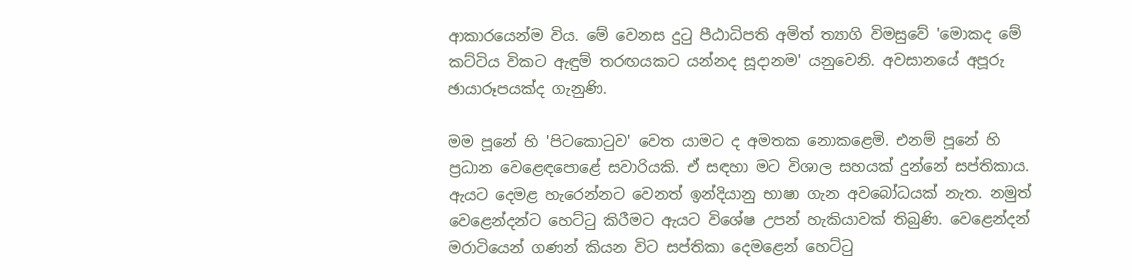ආකාරයෙන්ම විය. මේ වෙනස දුටු පීඨාධිපති අමිත් ත්‍යාගි විමසුවේ 'මොකද මේ කට්ටිය විකට ඇඳුම් තරඟයකට යන්නද සූදානම' යනුවෙනි. අවසානයේ අපූරු ඡායාරූපයක්ද ගැනුණි.

මම පූනේ හි 'පිටකොටුව' වෙත යාමට ද අමතක නොකළෙමි. එනම් පූනේ හි ප්‍රධාන වෙළෙඳපොළේ සවාරියකි. ඒ සඳහා මට විශාල සහයක් දුන්නේ සප්තිකාය. ඇයට දෙමළ හැරෙන්නට වෙනත් ඉන්දියානු භාෂා ගැන අවබෝධයක් නැත. නමුත් වෙළෙන්දන්ට හෙට්ටු කිරීමට ඇයට විශේෂ උපන් හැකියාවක් තිබුණි. වෙළෙන්දන් මරාටියෙන් ගණන් කියන විට සප්තිකා දෙමළෙන් හෙට්ටු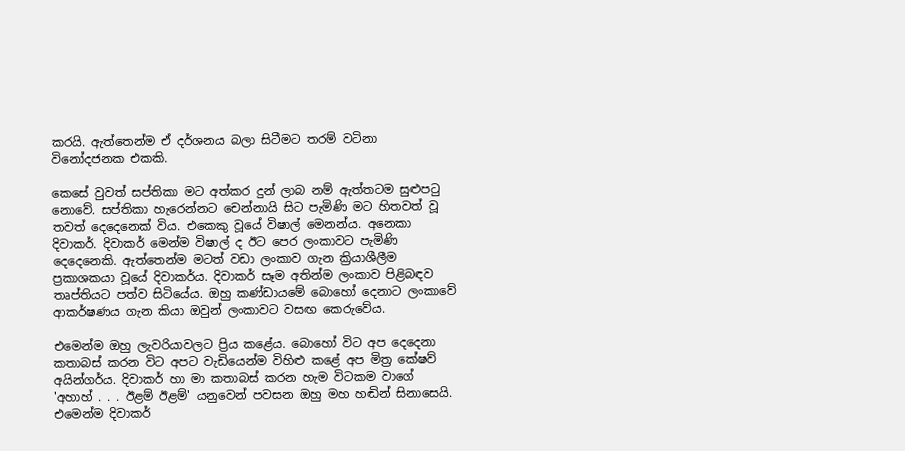කරයි. ඇත්තෙන්ම ඒ දර්ශනය බලා සිටීමට තරම් වටිනා විනෝදජනක එකකි.

කෙසේ වුවත් සප්තිකා මට අත්කර දුන් ලාබ නම් ඇත්තටම සුළුපටු නොවේ. සප්තිකා හැරෙන්නට චෙන්නායි සිට පැමිණි මට හිතවත් වූ තවත් දෙදෙනෙක් විය. එකෙකු වූයේ විෂාල් මෙනන්ය. අනෙකා දිවාකර්. දිවාකර් මෙන්ම විෂාල් ද ඊට පෙර ලංකාවට පැමිණි දෙදෙනෙකි. ඇත්තෙන්ම මටත් වඩා ලංකාව ගැන ක්‍රියාශීලීම ප්‍රකාශකයා වූයේ දිවාකර්ය. දිවාකර් සෑම අතින්ම ලංකාව පිළිබඳව තෘප්තියට පත්ව සිටියේය. ඔහු කණ්ඩායමේ බොහෝ දෙනාට ලංකාවේ ආකර්ෂණය ගැන කියා ඔවුන් ලංකාවට වසඟ කෙරුවේය.

එමෙන්ම ඔහු ලැවරියාවලට ප්‍රිය කළේය. බොහෝ විට අප දෙදෙනා කතාබස් කරන විට අපට වැඩියෙන්ම විහිළු කළේ අප මිත්‍ර කේෂව් අයින්ගර්ය. දිවාකර් හා මා කතාබස් කරන හැම විටකම වාගේ 'අහාහ් . . . ඊළම් ඊළම්' යනුවෙන් පවසන ඔහු මහ හඬින් සිනාසෙයි. එමෙන්ම දිවාකර්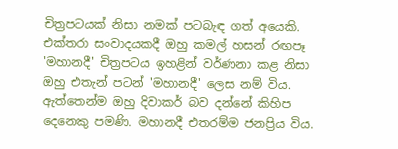චිත්‍රපටයක් නිසා නමක් පටබැඳ ගත් අයෙකි. එක්තරා සංවාදයකදී ඔහු කමල් හසන් රඟපෑ 'මහානදී' චිත්‍රපටය ඉහළින් වර්ණනා කළ නිසා ඔහු එතැන් පටන් 'මහානදී' ලෙස නම් විය. ඇත්තෙන්ම ඔහු දිවාකර් බව දන්නේ කිහිප දෙනෙකු පමණි. මහානදී එතරම්ම ජනප්‍රිය විය.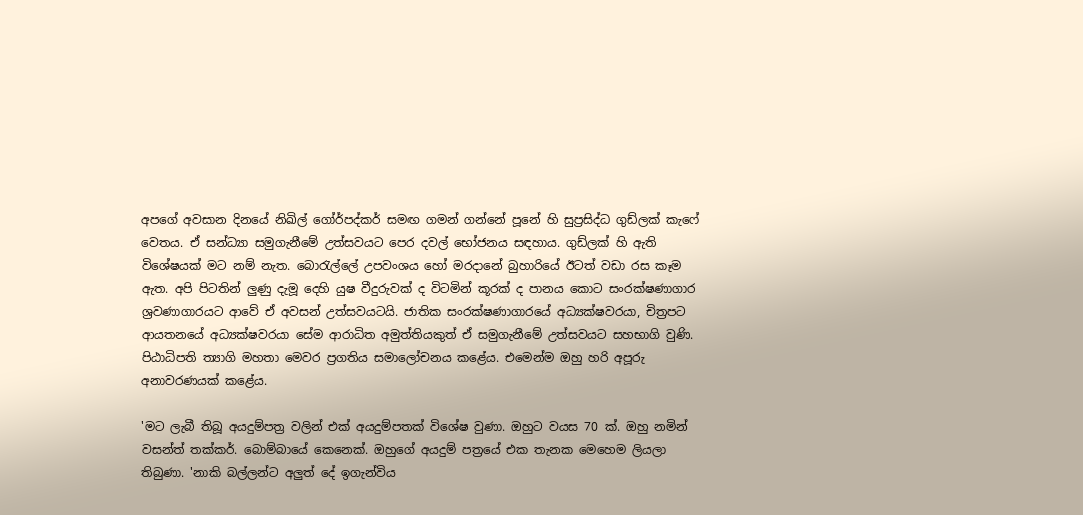අපගේ අවසාන දිනයේ නිඛිල් ගෝර්පද්කර් සමඟ ගමන් ගන්නේ පූනේ හි සුප්‍රසිද්ධ ගුඩ්ලක් කැෆේ වෙතය. ඒ සන්ධ්‍යා සමුගැනීමේ උත්සවයට පෙර දවල් භෝජනය සඳහාය. ගුඩ්ලක් හි ඇති විශේෂයක් මට නම් නැත. බොරැල්ලේ උපවංශය හෝ මරදානේ බුහාරියේ ඊටත් වඩා රස කෑම ඇත. අපි පිටතින් ලුණු දැමූ දෙහි යුෂ වීදුරුවක් ද විටමින් කූරක් ද පානය කොට සංරක්ෂණාගාර ශ්‍රවණාගාරයට ආවේ ඒ අවසන් උත්සවයටයි. ජාතික සංරක්ෂණාගාරයේ අධ්‍යක්ෂවරයා, චිත්‍රපට ආයතනයේ අධ්‍යක්ෂවරයා සේම ආරාධිත අමුත්තියකුත් ඒ සමුගැනීමේ උත්සවයට සහභාගි වුණි. පිඨාධිපති ත්‍යාගි මහතා මෙවර ප්‍රගතිය සමාලෝචනය කළේය. එමෙන්ම ඔහු හරි අපූරු අනාවරණයක් කළේය.

'මට ලැබී තිබූ අයදුම්පත්‍ර වලින් එක් අයදුම්පතක් විශේෂ වුණා. ඔහුට වයස 70 ක්. ඔහු නමින් වසන්ත් තක්කර්. බොම්බායේ කෙනෙක්. ඔහුගේ අයදුම් පත්‍රයේ එක තැනක මෙහෙම ලියලා තිබුණා. 'නාකි බල්ලන්ට අලුත් දේ ඉගැන්විය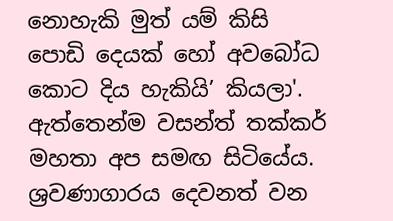නොහැකි මුත් යම් කිසි පොඩි දෙයක් හෝ අවබෝධ කොට දිය හැකියි’ කියලා'. ඇත්තෙන්ම වසන්ත් තක්කර් මහතා අප සමඟ සිටියේය. ශ්‍රවණාගාරය දෙවනත් වන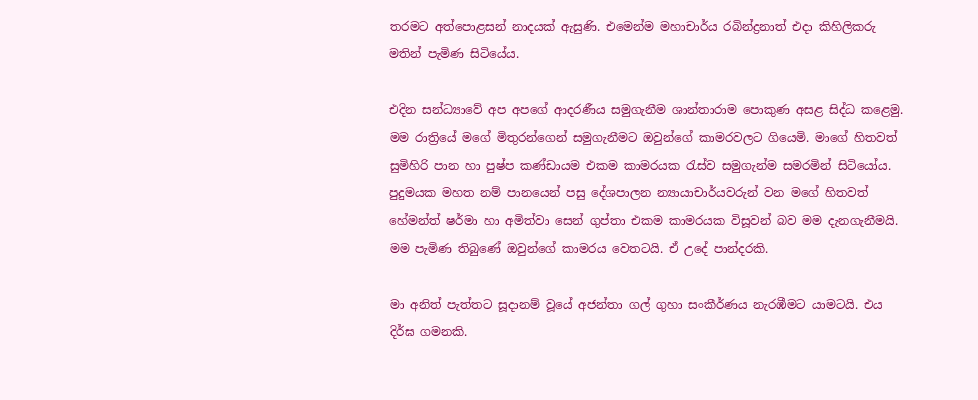තරමට අත්පොළසන් නාදයක් ඇසුණි. එමෙන්ම මහාචාර්ය රබින්ද්‍රනාත් එදා කිහිලිකරු මතින් පැමිණ සිටියේය.

එදින සන්ධ්‍යාවේ අප අපගේ ආදරණීය සමුගැනීම ශාන්තාරාම පොකුණ අසළ සිද්ධ කළෙමු. මම රාත්‍රියේ මගේ මිතුරන්ගෙන් සමුගැනීමට ඔවුන්ගේ කාමරවලට ගියෙමි. මාගේ හිතවත් සුමිහිරි පාන හා පුෂ්ප කණ්ඩායම එකම කාමරයක රැස්ව සමුගැන්ම සමරමින් සිටියෝය. පුදුමයක මහත නම් පානයෙන් පසු දේශපාලන න්‍යායාචාර්යවරුන් වන මගේ හිතවත් හේමන්ත් ෂර්මා හා අමිත්වා සෙන් ගුප්තා එකම කාමරයක විසූවන් බව මම දැනගැනීමයි. මම පැමිණ තිබුණේ ඔවුන්ගේ කාමරය වෙතටයි. ඒ උදේ පාන්දරකි.

මා අනිත් පැත්තට සූදානම් වූයේ අජන්තා ගල් ගුහා සංකීර්ණය නැරඹීමට යාමටයි. එය දිර්ඝ ගමනකි.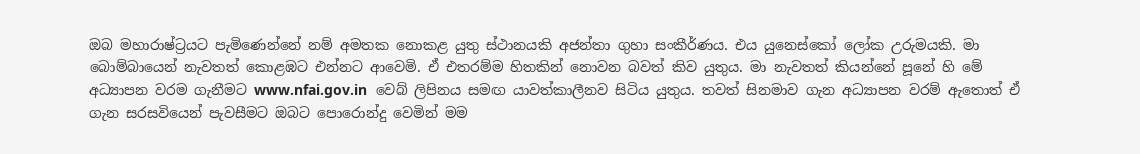ඔබ මහාරාෂ්ට්‍රයට පැමිණෙන්නේ නම් අමතක නොකළ යුතු ස්ථානයකි අජන්තා ගුහා සංකීර්ණය. එය යුනෙස්කෝ ලෝක උරුමයකි. මා බොම්බායෙන් නැවතත් කොළඹට එන්නට ආවෙමි. ඒ එතරම්ම හිතකින් නොවන බවත් කිව යුතුය. මා නැවතත් කියන්නේ පූනේ හි මේ අධ්‍යාපන වරම ගැනීමට www.nfai.gov.in  වෙබ් ලිපිනය සමඟ යාවත්කාලීනව සිටිය යුතුය. තවත් සිනමාව ගැන අධ්‍යාපන වරම් ඇතොත් ඒ ගැන සරසවියෙන් පැවසීමට ඔබට පොරොන්දු වෙමින් මම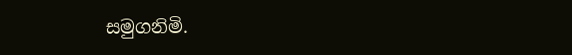සමුගනිමි.